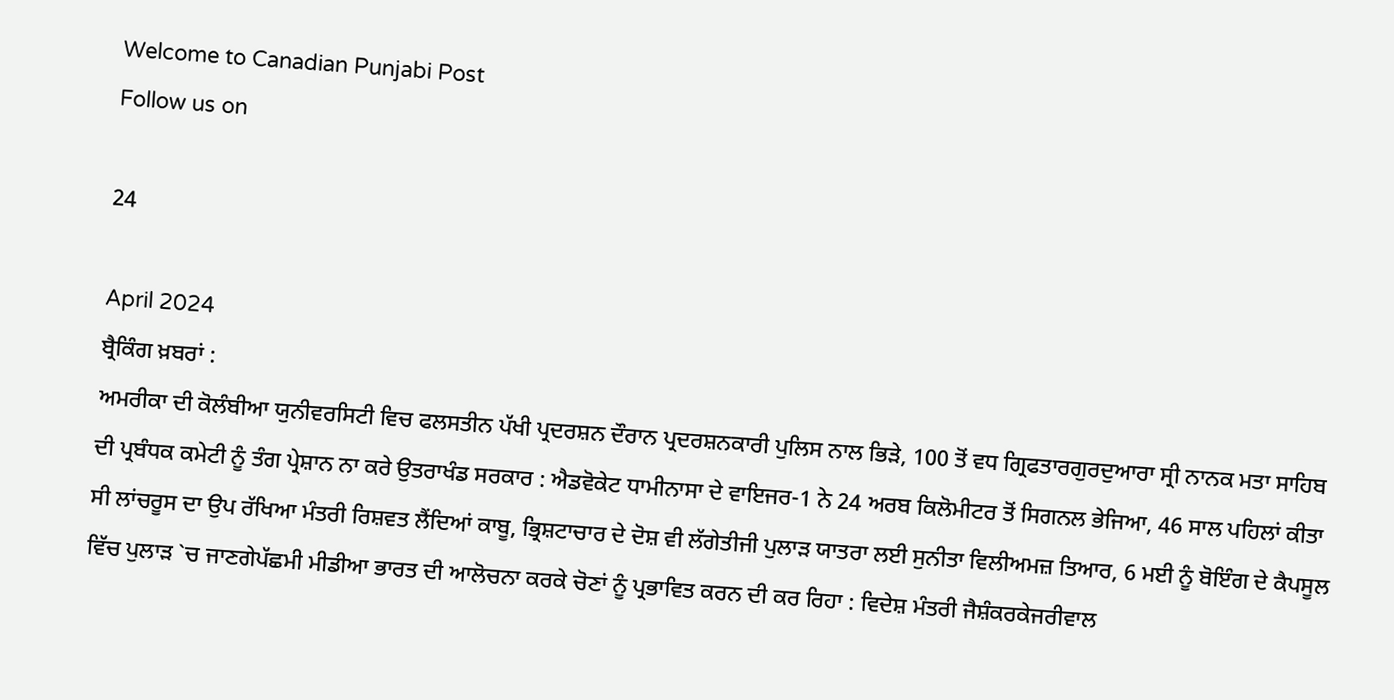Welcome to Canadian Punjabi Post
Follow us on

24

April 2024
ਬ੍ਰੈਕਿੰਗ ਖ਼ਬਰਾਂ :
ਅਮਰੀਕਾ ਦੀ ਕੋਲੰਬੀਆ ਯੁਨੀਵਰਸਿਟੀ ਵਿਚ ਫਲਸਤੀਨ ਪੱਖੀ ਪ੍ਰਦਰਸ਼ਨ ਦੌਰਾਨ ਪ੍ਰਦਰਸ਼ਨਕਾਰੀ ਪੁਲਿਸ ਨਾਲ ਭਿੜੇ, 100 ਤੋਂ ਵਧ ਗ੍ਰਿਫਤਾਰਗੁਰਦੁਆਰਾ ਸ੍ਰੀ ਨਾਨਕ ਮਤਾ ਸਾਹਿਬ ਦੀ ਪ੍ਰਬੰਧਕ ਕਮੇਟੀ ਨੂੰ ਤੰਗ ਪ੍ਰੇਸ਼ਾਨ ਨਾ ਕਰੇ ਉਤਰਾਖੰਡ ਸਰਕਾਰ : ਐਡਵੋਕੇਟ ਧਾਮੀਨਾਸਾ ਦੇ ਵਾਇਜਰ-1 ਨੇ 24 ਅਰਬ ਕਿਲੋਮੀਟਰ ਤੋਂ ਸਿਗਨਲ ਭੇਜਿਆ, 46 ਸਾਲ ਪਹਿਲਾਂ ਕੀਤਾ ਸੀ ਲਾਂਚਰੂਸ ਦਾ ਉਪ ਰੱਖਿਆ ਮੰਤਰੀ ਰਿਸ਼ਵਤ ਲੈਂਦਿਆਂ ਕਾਬੂ, ਭ੍ਰਿਸ਼ਟਾਚਾਰ ਦੇ ਦੋਸ਼ ਵੀ ਲੱਗੇਤੀਜੀ ਪੁਲਾੜ ਯਾਤਰਾ ਲਈ ਸੁਨੀਤਾ ਵਿਲੀਅਮਜ਼ ਤਿਆਰ, 6 ਮਈ ਨੂੰ ਬੋਇੰਗ ਦੇ ਕੈਪਸੂਲ ਵਿੱਚ ਪੁਲਾੜ `ਚ ਜਾਣਗੇਪੱਛਮੀ ਮੀਡੀਆ ਭਾਰਤ ਦੀ ਆਲੋਚਨਾ ਕਰਕੇ ਚੋਣਾਂ ਨੂੰ ਪ੍ਰਭਾਵਿਤ ਕਰਨ ਦੀ ਕਰ ਰਿਹਾ : ਵਿਦੇਸ਼ ਮੰਤਰੀ ਜੈਸ਼ੰਕਰਕੇਜਰੀਵਾਲ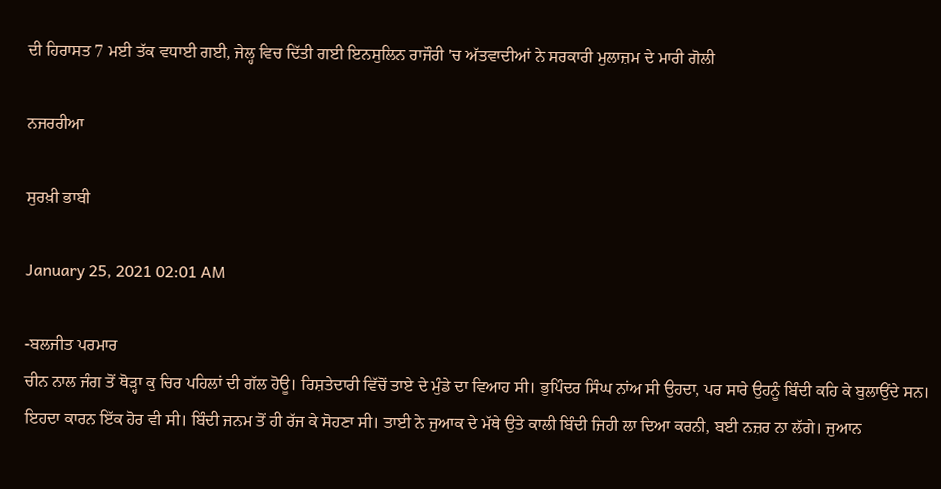ਦੀ ਹਿਰਾਸਤ 7 ਮਈ ਤੱਕ ਵਧਾਈ ਗਈ, ਜੇਲ੍ਹ ਵਿਚ ਦਿੱਤੀ ਗਈ ਇਨਸੁਲਿਨ ਰਾਜੌਰੀ 'ਚ ਅੱਤਵਾਦੀਆਂ ਨੇ ਸਰਕਾਰੀ ਮੁਲਾਜ਼ਮ ਦੇ ਮਾਰੀ ਗੋਲੀ

ਨਜਰਰੀਆ

ਸੁਰਖ਼ੀ ਭਾਬੀ

January 25, 2021 02:01 AM

-ਬਲਜੀਤ ਪਰਮਾਰ
ਚੀਨ ਨਾਲ ਜੰਗ ਤੋਂ ਥੋੜ੍ਹਾ ਕੁ ਚਿਰ ਪਹਿਲਾਂ ਦੀ ਗੱਲ ਹੋਊ। ਰਿਸ਼ਤੇਦਾਰੀ ਵਿੱਚੋਂ ਤਾਏ ਦੇ ਮੁੰਡੇ ਦਾ ਵਿਆਹ ਸੀ। ਭੁਪਿੰਦਰ ਸਿੰਘ ਨਾਂਅ ਸੀ ਉਹਦਾ, ਪਰ ਸਾਰੇ ਉਹਨੂੰ ਬਿੰਦੀ ਕਹਿ ਕੇ ਬੁਲਾਉਂਦੇ ਸਨ। ਇਹਦਾ ਕਾਰਨ ਇੱਕ ਹੋਰ ਵੀ ਸੀ। ਬਿੰਦੀ ਜਨਮ ਤੋਂ ਹੀ ਰੱਜ ਕੇ ਸੋਹਣਾ ਸੀ। ਤਾਈ ਨੇ ਜੁਆਕ ਦੇ ਮੱਥੇ ਉਤੇ ਕਾਲੀ ਬਿੰਦੀ ਜਿਹੀ ਲਾ ਦਿਆ ਕਰਨੀ, ਬਈ ਨਜ਼ਰ ਨਾ ਲੱਗੇ। ਜੁਆਨ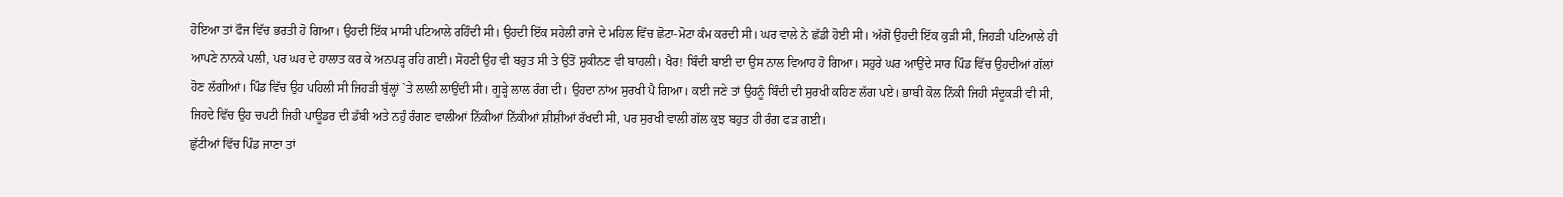ਹੋਇਆ ਤਾਂ ਫੌਜ ਵਿੱਚ ਭਰਤੀ ਹੋ ਗਿਆ। ਉਹਦੀ ਇੱਕ ਮਾਸੀ ਪਟਿਆਲੇ ਰਹਿੰਦੀ ਸੀ। ਉਹਦੀ ਇੱਕ ਸਹੇਲੀ ਰਾਜੇ ਦੇ ਮਹਿਲ ਵਿੱਚ ਛੋਟਾ-ਮੋਟਾ ਕੰਮ ਕਰਦੀ ਸੀ। ਘਰ ਵਾਲੇ ਨੇ ਛੱਡੀ ਹੋਈ ਸੀ। ਅੱਗੋਂ ਉਹਦੀ ਇੱਕ ਕੁੜੀ ਸੀ, ਜਿਹੜੀ ਪਟਿਆਲੇ ਹੀ ਆਪਣੇ ਨਾਨਕੇ ਪਲੀ, ਪਰ ਘਰ ਦੇ ਹਾਲਾਤ ਕਰ ਕੇ ਅਨਪੜ੍ਹ ਰਹਿ ਗਈ। ਸੋਹਣੀ ਉਹ ਵੀ ਬਹੁਤ ਸੀ ਤੇ ਉਤੋਂ ਸ਼ੁਕੀਨਣ ਵੀ ਬਾਹਲੀ। ਖੈਰ! ਬਿੰਦੀ ਬਾਈ ਦਾ ਉਸ ਨਾਲ ਵਿਆਹ ਹੋ ਗਿਆ। ਸਹੁਰੇ ਘਰ ਆਉਂਦੇ ਸਾਰ ਪਿੰਡ ਵਿੱਚ ਉਹਦੀਆਂ ਗੱਲਾਂ ਹੋਣ ਲੱਗੀਆਂ। ਪਿੰਡ ਵਿੱਚ ਉਹ ਪਹਿਲੀ ਸੀ ਜਿਹੜੀ ਬੁੱਲ੍ਹਾਂ `ਤੇ ਲਾਲੀ ਲਾਉਂਦੀ ਸੀ। ਗੂੜ੍ਹੇ ਲਾਲ ਰੰਗ ਦੀ। ਉਹਦਾ ਨਾਂਅ ਸੁਰਖੀ ਪੈ ਗਿਆ। ਕਈ ਜਣੇ ਤਾਂ ਉਹਨੂੰ ਬਿੰਦੀ ਦੀ ਸੁਰਖੀ ਕਹਿਣ ਲੱਗ ਪਏ। ਭਾਬੀ ਕੋਲ ਨਿੱਕੀ ਜਿਹੀ ਸੰਦੂਕੜੀ ਵੀ ਸੀ, ਜਿਹਦੇ ਵਿੱਚ ਉਹ ਚਪਟੀ ਜਿਹੀ ਪਾਊਡਰ ਦੀ ਡੱਬੀ ਅਤੇ ਨਹੁੰ ਰੰਗਣ ਵਾਲੀਆਂ ਨਿੱਕੀਆਂ ਨਿੱਕੀਆਂ ਸ਼ੀਸ਼ੀਆਂ ਰੱਖਦੀ ਸੀ, ਪਰ ਸੁਰਖੀ ਵਾਲੀ ਗੱਲ ਕੁਝ ਬਹੁਤ ਹੀ ਰੰਗ ਫੜ ਗਈ।
ਛੁੱਟੀਆਂ ਵਿੱਚ ਪਿੰਡ ਜਾਣਾ ਤਾਂ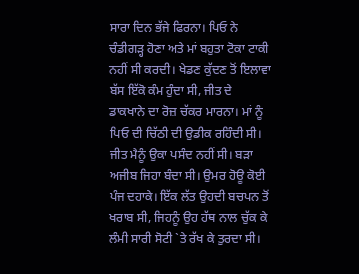ਸਾਰਾ ਦਿਨ ਭੱਜੇ ਫਿਰਨਾ। ਪਿਓ ਨੇ ਚੰਡੀਗੜ੍ਹ ਹੋਣਾ ਅਤੇ ਮਾਂ ਬਹੁਤਾ ਟੋਕਾ ਟਾਕੀ ਨਹੀਂ ਸੀ ਕਰਦੀ। ਖੇਡਣ ਕੁੱਦਣ ਤੋਂ ਇਲਾਵਾ ਬੱਸ ਇੱਕੋ ਕੰਮ ਹੁੰਦਾ ਸੀ, ਜੀਤ ਦੇ ਡਾਕਖਾਨੇ ਦਾ ਰੋਜ਼ ਚੱਕਰ ਮਾਰਨਾ। ਮਾਂ ਨੂੰ ਪਿਓ ਦੀ ਚਿੱਠੀ ਦੀ ਉਡੀਕ ਰਹਿੰਦੀ ਸੀ। ਜੀਤ ਮੈਨੂੰ ਉਕਾ ਪਸੰਦ ਨਹੀਂ ਸੀ। ਬੜਾ ਅਜੀਬ ਜਿਹਾ ਬੰਦਾ ਸੀ। ਉਮਰ ਹੋਊ ਕੋਈ ਪੰਜ ਦਹਾਕੇ। ਇੱਕ ਲੱਤ ਉਹਦੀ ਬਚਪਨ ਤੋਂ ਖਰਾਬ ਸੀ, ਜਿਹਨੂੰ ਉਹ ਹੱਥ ਨਾਲ ਚੁੱਕ ਕੇ ਲੰਮੀ ਸਾਰੀ ਸੋਟੀ `ਤੇ ਰੱਖ ਕੇ ਤੁਰਦਾ ਸੀ।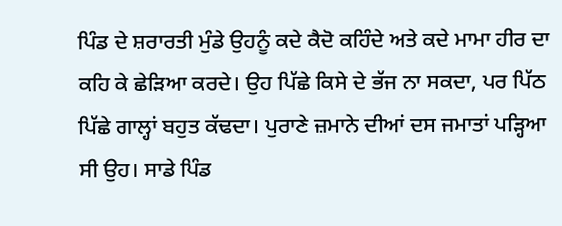ਪਿੰਡ ਦੇ ਸ਼ਰਾਰਤੀ ਮੁੰਡੇ ਉਹਨੂੰ ਕਦੇ ਕੈਦੋ ਕਹਿੰਦੇ ਅਤੇ ਕਦੇ ਮਾਮਾ ਹੀਰ ਦਾ ਕਹਿ ਕੇ ਛੇੜਿਆ ਕਰਦੇ। ਉਹ ਪਿੱਛੇ ਕਿਸੇ ਦੇ ਭੱਜ ਨਾ ਸਕਦਾ, ਪਰ ਪਿੱਠ ਪਿੱਛੇ ਗਾਲ੍ਹਾਂ ਬਹੁਤ ਕੱਢਦਾ। ਪੁਰਾਣੇ ਜ਼ਮਾਨੇ ਦੀਆਂ ਦਸ ਜਮਾਤਾਂ ਪੜ੍ਹਿਆ ਸੀ ਉਹ। ਸਾਡੇ ਪਿੰਡ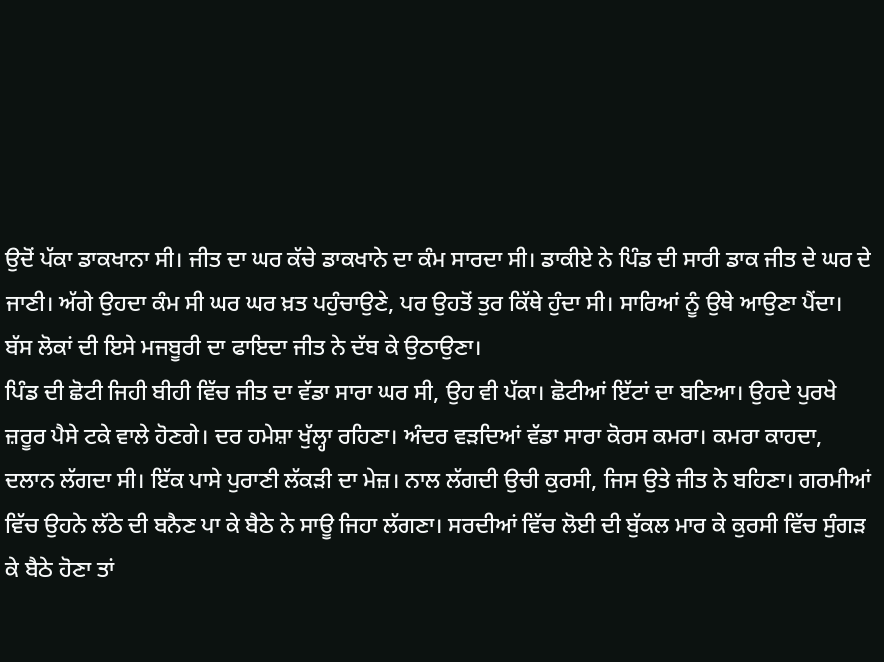ਉਦੋਂ ਪੱਕਾ ਡਾਕਖਾਨਾ ਸੀ। ਜੀਤ ਦਾ ਘਰ ਕੱਚੇ ਡਾਕਖਾਨੇ ਦਾ ਕੰਮ ਸਾਰਦਾ ਸੀ। ਡਾਕੀਏ ਨੇ ਪਿੰਡ ਦੀ ਸਾਰੀ ਡਾਕ ਜੀਤ ਦੇ ਘਰ ਦੇ ਜਾਣੀ। ਅੱਗੇ ਉਹਦਾ ਕੰਮ ਸੀ ਘਰ ਘਰ ਖ਼ਤ ਪਹੁੰਚਾਉਣੇ, ਪਰ ਉਹਤੋਂ ਤੁਰ ਕਿੱਥੇ ਹੁੰਦਾ ਸੀ। ਸਾਰਿਆਂ ਨੂੰ ਉਥੇ ਆਉਣਾ ਪੈਂਦਾ। ਬੱਸ ਲੋਕਾਂ ਦੀ ਇਸੇ ਮਜਬੂਰੀ ਦਾ ਫਾਇਦਾ ਜੀਤ ਨੇ ਦੱਬ ਕੇ ਉਠਾਉਣਾ।
ਪਿੰਡ ਦੀ ਛੋਟੀ ਜਿਹੀ ਬੀਹੀ ਵਿੱਚ ਜੀਤ ਦਾ ਵੱਡਾ ਸਾਰਾ ਘਰ ਸੀ, ਉਹ ਵੀ ਪੱਕਾ। ਛੋਟੀਆਂ ਇੱਟਾਂ ਦਾ ਬਣਿਆ। ਉਹਦੇ ਪੁਰਖੇ ਜ਼ਰੂਰ ਪੈਸੇ ਟਕੇ ਵਾਲੇ ਹੋਣਗੇ। ਦਰ ਹਮੇਸ਼ਾ ਖੁੱਲ੍ਹਾ ਰਹਿਣਾ। ਅੰਦਰ ਵੜਦਿਆਂ ਵੱਡਾ ਸਾਰਾ ਕੋਰਸ ਕਮਰਾ। ਕਮਰਾ ਕਾਹਦਾ, ਦਲਾਨ ਲੱਗਦਾ ਸੀ। ਇੱਕ ਪਾਸੇ ਪੁਰਾਣੀ ਲੱਕੜੀ ਦਾ ਮੇਜ਼। ਨਾਲ ਲੱਗਦੀ ਉਚੀ ਕੁਰਸੀ, ਜਿਸ ਉਤੇ ਜੀਤ ਨੇ ਬਹਿਣਾ। ਗਰਮੀਆਂ ਵਿੱਚ ਉਹਨੇ ਲੱਠੇ ਦੀ ਬਨੈਣ ਪਾ ਕੇ ਬੈਠੇ ਨੇ ਸਾਊ ਜਿਹਾ ਲੱਗਣਾ। ਸਰਦੀਆਂ ਵਿੱਚ ਲੋਈ ਦੀ ਬੁੱਕਲ ਮਾਰ ਕੇ ਕੁਰਸੀ ਵਿੱਚ ਸੁੰਗੜ ਕੇ ਬੈਠੇ ਹੋਣਾ ਤਾਂ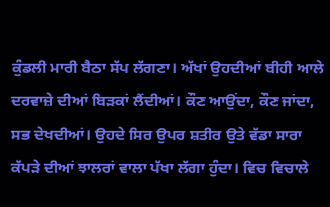ਕੁੰਡਲੀ ਮਾਰੀ ਬੈਠਾ ਸੱਪ ਲੱਗਣਾ। ਅੱਖਾਂ ਉਹਦੀਆਂ ਬੀਹੀ ਆਲੇ ਦਰਵਾਜ਼ੇ ਦੀਆਂ ਬਿੜਕਾਂ ਲੈਂਦੀਆਂ। ਕੌਣ ਆਉਂਦਾ, ਕੌਣ ਜਾਂਦਾ, ਸਭ ਦੇਖਦੀਆਂ। ਉਹਦੇ ਸਿਰ ਉਪਰ ਸ਼ਤੀਰ ਉਤੇ ਵੱਡਾ ਸਾਰਾ ਕੱਪੜੇ ਦੀਆਂ ਝਾਲਰਾਂ ਵਾਲਾ ਪੱਖਾ ਲੱਗਾ ਹੁੰਦਾ। ਵਿਚ ਵਿਚਾਲੇ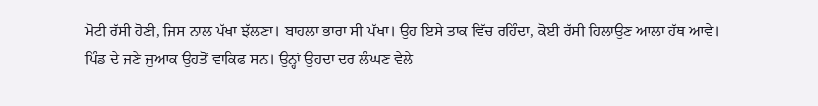ਮੋਟੀ ਰੱਸੀ ਹੋਣੀ, ਜਿਸ ਨਾਲ ਪੱਖਾ ਝੱਲਣਾ। ਬਾਹਲਾ ਭਾਰਾ ਸੀ ਪੱਖਾ। ਉਹ ਇਸੇ ਤਾਕ ਵਿੱਚ ਰਹਿੰਦਾ, ਕੋਈ ਰੱਸੀ ਹਿਲਾਉਣ ਆਲਾ ਹੱਥ ਆਵੇ।
ਪਿੰਡ ਦੇ ਜਣੇ ਜੁਆਕ ਉਹਤੋਂ ਵਾਕਿਫ ਸਨ। ਉਨ੍ਹਾਂ ਉਹਦਾ ਦਰ ਲੰਘਣ ਵੇਲੇ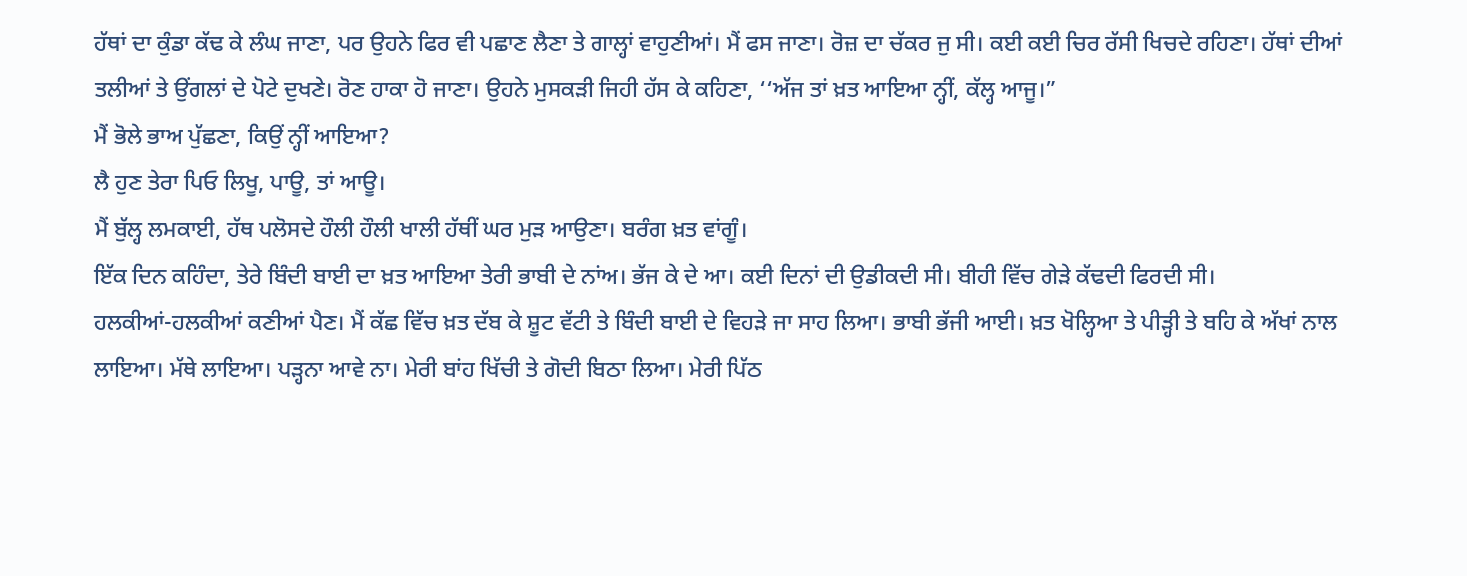ਹੱਥਾਂ ਦਾ ਕੁੰਡਾ ਕੱਢ ਕੇ ਲੰਘ ਜਾਣਾ, ਪਰ ਉਹਨੇ ਫਿਰ ਵੀ ਪਛਾਣ ਲੈਣਾ ਤੇ ਗਾਲ੍ਹਾਂ ਵਾਹੁਣੀਆਂ। ਮੈਂ ਫਸ ਜਾਣਾ। ਰੋਜ਼ ਦਾ ਚੱਕਰ ਜੁ ਸੀ। ਕਈ ਕਈ ਚਿਰ ਰੱਸੀ ਖਿਚਦੇ ਰਹਿਣਾ। ਹੱਥਾਂ ਦੀਆਂ ਤਲੀਆਂ ਤੇ ਉਂਗਲਾਂ ਦੇ ਪੋਟੇ ਦੁਖਣੇ। ਰੋਣ ਹਾਕਾ ਹੋ ਜਾਣਾ। ਉਹਨੇ ਮੁਸਕੜੀ ਜਿਹੀ ਹੱਸ ਕੇ ਕਹਿਣਾ, ‘‘ਅੱਜ ਤਾਂ ਖ਼ਤ ਆਇਆ ਨ੍ਹੀਂ, ਕੱਲ੍ਹ ਆਜੂ।”
ਮੈਂ ਭੋਲੇ ਭਾਅ ਪੁੱਛਣਾ, ਕਿਉਂ ਨ੍ਹੀਂ ਆਇਆ?
ਲੈ ਹੁਣ ਤੇਰਾ ਪਿਓ ਲਿਖੂ, ਪਾਊ, ਤਾਂ ਆਊ।
ਮੈਂ ਬੁੱਲ੍ਹ ਲਮਕਾਈ, ਹੱਥ ਪਲੋਸਦੇ ਹੌਲੀ ਹੌਲੀ ਖਾਲੀ ਹੱਥੀਂ ਘਰ ਮੁੜ ਆਉਣਾ। ਬਰੰਗ ਖ਼ਤ ਵਾਂਗੂੰ।
ਇੱਕ ਦਿਨ ਕਹਿੰਦਾ, ਤੇਰੇ ਬਿੰਦੀ ਬਾਈ ਦਾ ਖ਼ਤ ਆਇਆ ਤੇਰੀ ਭਾਬੀ ਦੇ ਨਾਂਅ। ਭੱਜ ਕੇ ਦੇ ਆ। ਕਈ ਦਿਨਾਂ ਦੀ ਉਡੀਕਦੀ ਸੀ। ਬੀਹੀ ਵਿੱਚ ਗੇੜੇ ਕੱਢਦੀ ਫਿਰਦੀ ਸੀ।
ਹਲਕੀਆਂ-ਹਲਕੀਆਂ ਕਣੀਆਂ ਪੈਣ। ਮੈਂ ਕੱਛ ਵਿੱਚ ਖ਼ਤ ਦੱਬ ਕੇ ਸ਼ੂਟ ਵੱਟੀ ਤੇ ਬਿੰਦੀ ਬਾਈ ਦੇ ਵਿਹੜੇ ਜਾ ਸਾਹ ਲਿਆ। ਭਾਬੀ ਭੱਜੀ ਆਈ। ਖ਼ਤ ਖੋਲ੍ਹਿਆ ਤੇ ਪੀੜ੍ਹੀ ਤੇ ਬਹਿ ਕੇ ਅੱਖਾਂ ਨਾਲ ਲਾਇਆ। ਮੱਥੇ ਲਾਇਆ। ਪੜ੍ਹਨਾ ਆਵੇ ਨਾ। ਮੇਰੀ ਬਾਂਹ ਖਿੱਚੀ ਤੇ ਗੋਦੀ ਬਿਠਾ ਲਿਆ। ਮੇਰੀ ਪਿੱਠ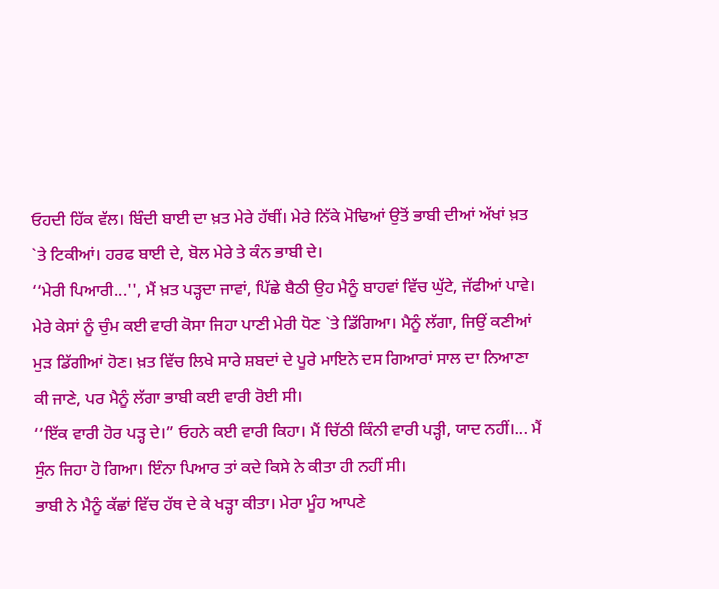ਓਹਦੀ ਹਿੱਕ ਵੱਲ। ਬਿੰਦੀ ਬਾਈ ਦਾ ਖ਼ਤ ਮੇਰੇ ਹੱਥੀਂ। ਮੇਰੇ ਨਿੱਕੇ ਮੋਢਿਆਂ ਉਤੋਂ ਭਾਬੀ ਦੀਆਂ ਅੱਖਾਂ ਖ਼ਤ `ਤੇ ਟਿਕੀਆਂ। ਹਰਫ ਬਾਈ ਦੇ, ਬੋਲ ਮੇਰੇ ਤੇ ਕੰਨ ਭਾਬੀ ਦੇ।
‘‘ਮੇਰੀ ਪਿਆਰੀ...'', ਮੈਂ ਖ਼ਤ ਪੜ੍ਹਦਾ ਜਾਵਾਂ, ਪਿੱਛੇ ਬੈਠੀ ਉਹ ਮੈਨੂੰ ਬਾਹਵਾਂ ਵਿੱਚ ਘੁੱਟੇ, ਜੱਫੀਆਂ ਪਾਵੇ। ਮੇਰੇ ਕੇਸਾਂ ਨੂੰ ਚੁੰਮ ਕਈ ਵਾਰੀ ਕੋਸਾ ਜਿਹਾ ਪਾਣੀ ਮੇਰੀ ਧੋਣ `ਤੇ ਡਿੱਗਿਆ। ਮੈਨੂੰ ਲੱਗਾ, ਜਿਉਂ ਕਣੀਆਂ ਮੁੜ ਡਿੱਗੀਆਂ ਹੋਣ। ਖ਼ਤ ਵਿੱਚ ਲਿਖੇ ਸਾਰੇ ਸ਼ਬਦਾਂ ਦੇ ਪੂਰੇ ਮਾਇਨੇ ਦਸ ਗਿਆਰਾਂ ਸਾਲ ਦਾ ਨਿਆਣਾ ਕੀ ਜਾਣੇ, ਪਰ ਮੈਨੂੰ ਲੱਗਾ ਭਾਬੀ ਕਈ ਵਾਰੀ ਰੋਈ ਸੀ।
‘‘ਇੱਕ ਵਾਰੀ ਹੋਰ ਪੜ੍ਹ ਦੇ।” ਓਹਨੇ ਕਈ ਵਾਰੀ ਕਿਹਾ। ਮੈਂ ਚਿੱਠੀ ਕਿੰਨੀ ਵਾਰੀ ਪੜ੍ਹੀ, ਯਾਦ ਨਹੀਂ।... ਮੈਂ ਸੁੰਨ ਜਿਹਾ ਹੋ ਗਿਆ। ਇੰਨਾ ਪਿਆਰ ਤਾਂ ਕਦੇ ਕਿਸੇ ਨੇ ਕੀਤਾ ਹੀ ਨਹੀਂ ਸੀ।
ਭਾਬੀ ਨੇ ਮੈਨੂੰ ਕੱਛਾਂ ਵਿੱਚ ਹੱਥ ਦੇ ਕੇ ਖੜ੍ਹਾ ਕੀਤਾ। ਮੇਰਾ ਮੂੰਹ ਆਪਣੇ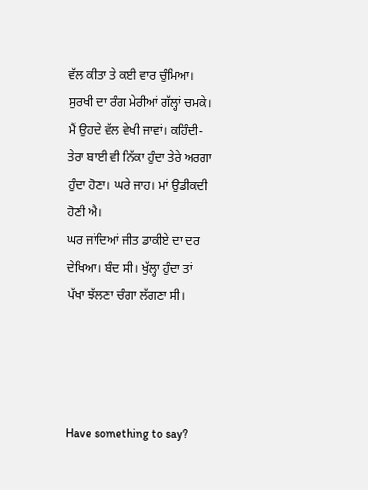ਵੱਲ ਕੀਤਾ ਤੇ ਕਈ ਵਾਰ ਚੁੰਮਿਆ। ਸੁਰਖੀ ਦਾ ਰੰਗ ਮੇਰੀਆਂ ਗੱਲ੍ਹਾਂ ਚਮਕੇ। ਮੈਂ ਉਹਦੇ ਵੱਲ ਵੇਖੀ ਜਾਵਾਂ। ਕਹਿੰਦੀ-ਤੇਰਾ ਬਾਈ ਵੀ ਨਿੱਕਾ ਹੁੰਦਾ ਤੇਰੇ ਅਰਗਾ ਹੁੰਦਾ ਹੋਣਾ। ਘਰੇ ਜਾਹ। ਮਾਂ ਉਡੀਕਦੀ ਹੋਣੀ ਐ।
ਘਰ ਜਾਂਦਿਆਂ ਜੀਤ ਡਾਕੀਏ ਦਾ ਦਰ ਦੇਖਿਆ। ਬੰਦ ਸੀ। ਖੁੱਲ੍ਹਾ ਹੁੰਦਾ ਤਾਂ ਪੱਖਾ ਝੱਲਣਾ ਚੰਗਾ ਲੱਗਣਾ ਸੀ।




Have something to say?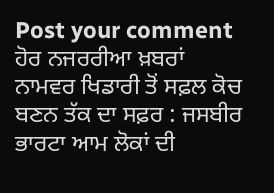Post your comment
ਹੋਰ ਨਜਰਰੀਆ ਖ਼ਬਰਾਂ
ਨਾਮਵਰ ਖਿਡਾਰੀ ਤੋਂ ਸਫ਼ਲ ਕੋਚ ਬਣਨ ਤੱਕ ਦਾ ਸਫ਼ਰ : ਜਸਬੀਰ ਭਾਰਟਾ ਆਮ ਲੋਕਾਂ ਦੀ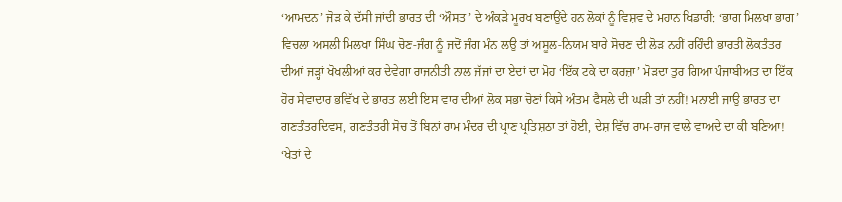‘ਆਮਦਨ’ ਜੋੜ ਕੇ ਦੱਸੀ ਜਾਂਦੀ ਭਾਰਤ ਦੀ ‘ਔਸਤ’ ਦੇ ਅੰਕੜੇ ਮੂਰਖ ਬਣਾਉਂਦੇ ਹਨ ਲੋਕਾਂ ਨੂੰ ਵਿਸ਼ਵ ਦੇ ਮਹਾਨ ਖਿਡਾਰੀ: ‘ਭਾਗ ਮਿਲਖਾ ਭਾਗ’ ਵਿਚਲਾ ਅਸਲੀ ਮਿਲਖਾ ਸਿੰਘ ਚੋਣ-ਜੰਗ ਨੂੰ ਜਦੋਂ ਜੰਗ ਮੰਨ ਲਉ ਤਾਂ ਅਸੂਲ-ਨਿਯਮ ਬਾਰੇ ਸੋਚਣ ਦੀ ਲੋੜ ਨਹੀਂ ਰਹਿੰਦੀ ਭਾਰਤੀ ਲੋਕਤੰਤਰ ਦੀਆਂ ਜੜ੍ਹਾਂ ਖੋਖਲੀਆਂ ਕਰ ਦੇਵੇਗਾ ਰਾਜਨੀਤੀ ਨਾਲ ਜੱਜਾਂ ਦਾ ਏਦਾਂ ਦਾ ਮੋਹ ‘ਇੱਕ ਟਕੇ ਦਾ ਕਰਜ਼ਾ’ ਮੋੜਦਾ ਤੁਰ ਗਿਆ ਪੰਜਾਬੀਅਤ ਦਾ ਇੱਕ ਹੋਰ ਸੇਵਾਦਾਰ ਭਵਿੱਖ ਦੇ ਭਾਰਤ ਲਈ ਇਸ ਵਾਰ ਦੀਆਂ ਲੋਕ ਸਭਾ ਚੋਣਾਂ ਕਿਸੇ ਅੰਤਮ ਫੈਸਲੇ ਦੀ ਘੜੀ ਤਾਂ ਨਹੀਂ! ਮਨਾਈ ਜਾਉ ਭਾਰਤ ਦਾ ਗਣਤੰਤਰਦਿਵਸ, ਗਣਤੰਤਰੀ ਸੋਚ ਤੋਂ ਬਿਨਾਂ ਰਾਮ ਮੰਦਰ ਦੀ ਪ੍ਰਾਣ ਪ੍ਰਤਿਸ਼ਠਾ ਤਾਂ ਹੋਈ, ਦੇਸ਼ ਵਿੱਚ ਰਾਮ-ਰਾਜ ਵਾਲੇ ਵਾਅਦੇ ਦਾ ਕੀ ਬਣਿਆ! ‘ਖੇਤਾਂ ਦੇ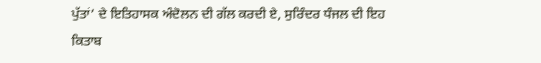ਪੁੱਤਾਂ’ ਦੇ ਇਤਿਹਾਸਕ ਅੰਦੋਲਨ ਦੀ ਗੱਲ ਕਰਦੀ ਏ, ਸੁਰਿੰਦਰ ਧੰਜਲ ਦੀ ਇਹ ਕਿਤਾਬ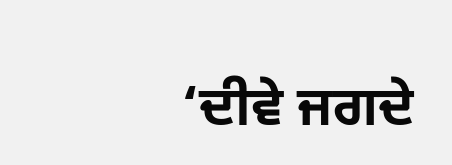‘ਦੀਵੇ ਜਗਦੇ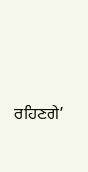ਰਹਿਣਗੇ’